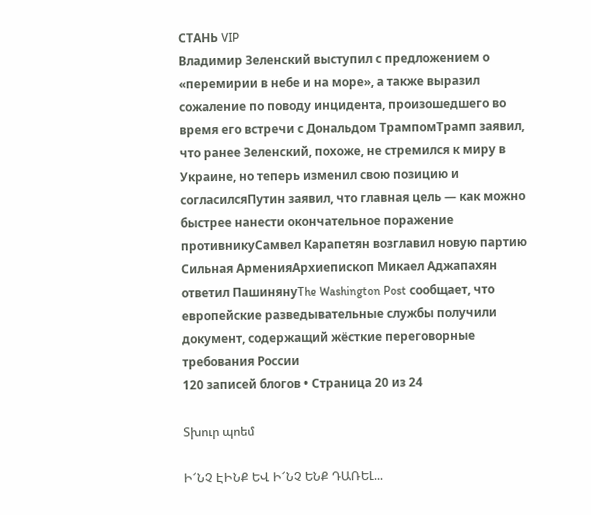СТАНЬ VIP
Владимир Зеленский выступил с предложением о «перемирии в небе и на море», а также выразил сожаление по поводу инцидента, произошедшего во время его встречи с Дональдом ТрампомТрамп заявил, что ранее Зеленский, похоже, не стремился к миру в Украине, но теперь изменил свою позицию и согласилсяПутин заявил, что главная цель — как можно быстрее нанести окончательное поражение противникуСамвел Карапетян возглавил новую партию Сильная АрменияАрхиепископ Микаел Аджапахян ответил ПашинянуThe Washington Post сообщает, что европейские разведывательные службы получили документ, содержащий жёсткие переговорные требования России
120 записей блогов • Страница 20 из 24

Տխուր պոեմ

Ի՜ՆՉ ԷԻՆՔ ԵՎ Ի՜ՆՉ ԵՆՔ ԴԱՌԵԼ...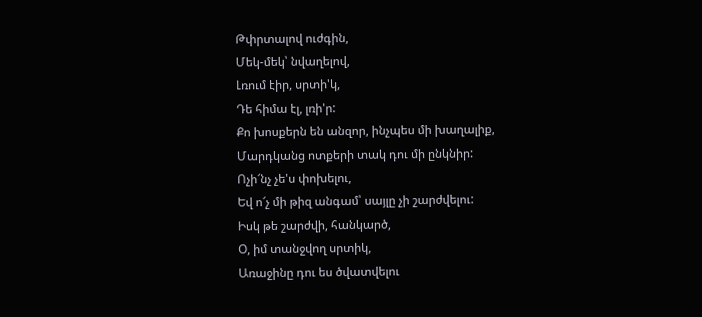Թփրտալով ուժգին,
Մեկ-մեկ՝ նվաղելով,
Լռում էիր, սրտի'կ,
Դե հիմա էլ, լռի'ր:
Քո խոսքերն են անզոր, ինչպես մի խաղալիք,
Մարդկանց ոտքերի տակ դու մի ընկնիր:
Ոչի՜նչ չե'ս փոխելու,
Եվ ո՜չ մի թիզ անգամ՝ սայլը չի շարժվելու:
Իսկ թե շարժվի, հանկարծ,
Օ, իմ տանջվող սրտիկ,
Առաջինը դու ես ծվատվելու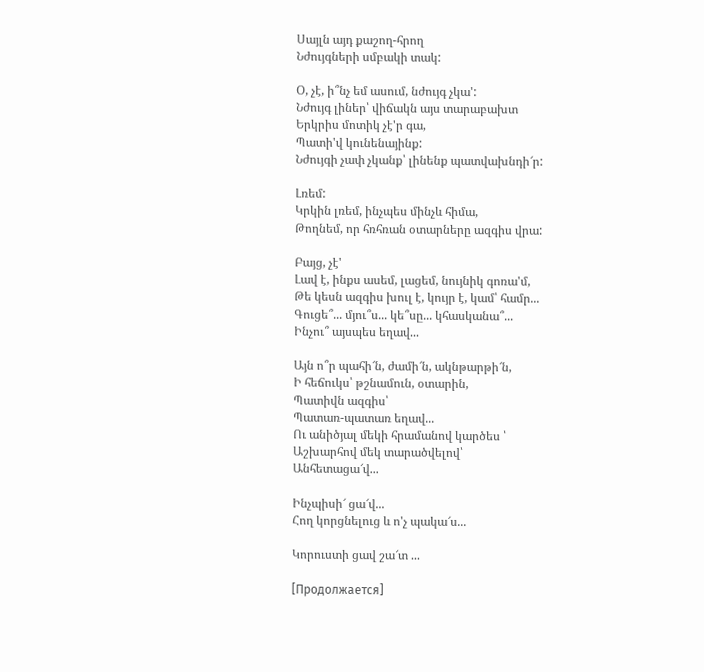Սայլն այդ քաշող-հրող
Նժույգների սմբակի տակ:

Օ, չէ, ի՞նչ եմ ասում, նժույգ չկա':
Նժույգ լիներ՝ վիճակն այս տարաբախտ
Երկրիս մոտիկ չէ'ր գա,
Պատի'վ կունենայինք:
Նժույգի չափ չկանք՝ լինենք պատվախնդի՜ր:

Լռեմ:
Կրկին լռեմ, ինչպես մինչև հիմա,
Թողնեմ, որ հռհռան օտարները ազգիս վրա:

Բայց, չէ'
Լավ է, ինքս ասեմ, լացեմ, նույնիկ գոռա'մ,
Թե կեսն ազգիս խուլ է, կույր է, կամ՝ համր...
Գուցե՞... մյու՞ս... կե՞սը... կհասկանա՞...
Ինչու՞ այսպես եղավ...

Այն ո՞ր պահի՜ն, ժամի՜ն, ակնթարթի՜ն,
Ի հեճուկս՝ թշնամուն, օտարին,
Պատիվն ազգիս՝
Պատառ-պատառ եղավ...
Ու անիծյալ մեկի հրամանով կարծես ՝
Աշխարհով մեկ տարածվելով՝
Անհետացա՜վ...

Ինչպիսի՜ ցա՜վ...
Հող կորցնելուց և ո'չ պակա՜ս...

Կորուստի ցավ շա՜տ ...

[Продолжается]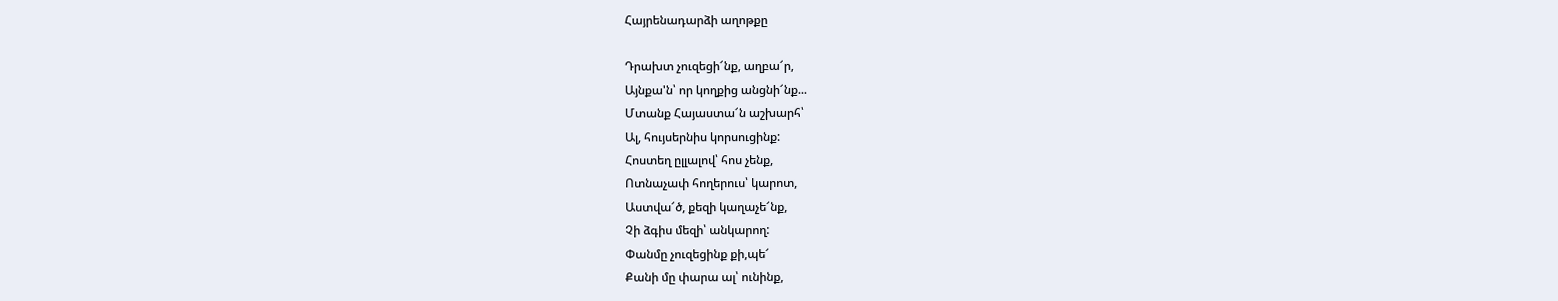Հայրենադարձի աղոթքը

Դրախտ չուզեցի՜նք, աղբա՜ր,
Այնքա'ն՝ որ կողքից անցնի՜նք...
Մտանք Հայաստա՜ն աշխարհ՝
Ալ, հույսերնիս կորսուցինք:
Հոստեղ ըլլալով՝ հոս չենք,
Ոտնաչափ հողերուս՝ կարոտ,
Աստվա՜ծ, քեզի կաղաչե՜նք,
Չի ձգիս մեզի՝ անկարող:
Փանմը չուզեցինք քի,պե՜
Քանի մը փարա ալ՝ ունինք,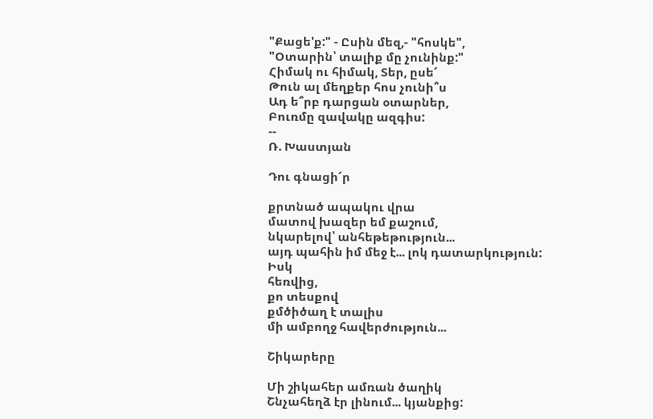"Քացե'ք:" - Ըսին մեզ,- "հոսկե",
"Օտարին՝ տալիք մը չունինք:"
Հիմակ ու հիմակ, Տեր, ըսե՜
Թուն ալ մեղքեր հոս չունի՞ս
Ադ ե՞րբ դարցան օտարներ,
Բուռմը զավակը ազգիս:
--
Ռ. Խաստյան

Դու գնացի՜ր

քրտնած ապակու վրա
մատով խազեր եմ քաշում,
նկարելով՝ անհեթեթություն...
այդ պահին իմ մեջ է... լոկ դատարկություն:
Իսկ
հեռվից,
քո տեսքով
քմծիծաղ է տալիս
մի ամբողջ հավերժություն...

Շիկարերը

Մի շիկահեր ամռան ծաղիկ
Շնչահեղձ էր լինում... կյանքից: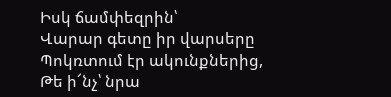Իսկ ճամփեզրին՝
Վարար գետը իր վարսերը
Պոկռտում էր ակունքներից,
Թե ի՜նչ՝ նրա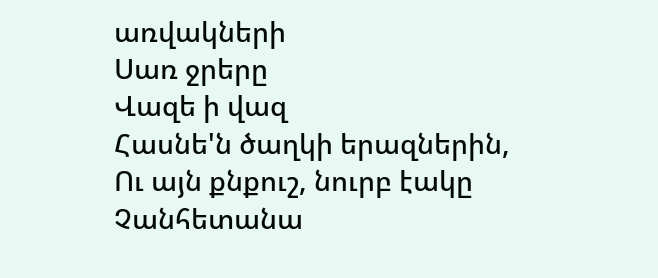առվակների
Սառ ջրերը
Վազե ի վազ
Հասնե'ն ծաղկի երազներին,
Ու այն քնքուշ, նուրբ էակը
Չանհետանա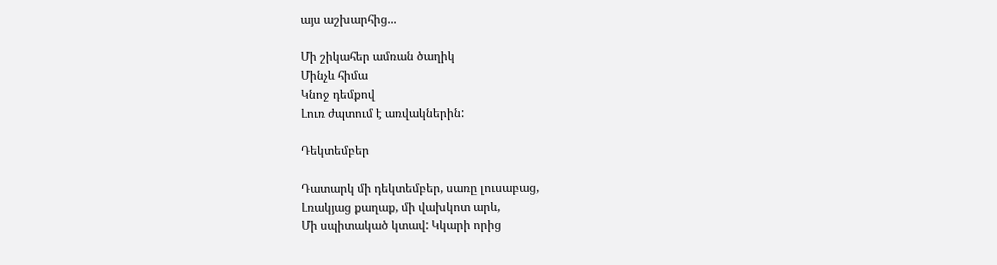այս աշխարհից...

Մի շիկահեր ամռան ծաղիկ
Մինչև հիմա
Կնոջ դեմքով
Լուռ ժպտում է առվակներին:

Դեկտեմբեր

Դատարկ մի դեկտեմբեր, սառը լուսաբաց,
Լռակյաց քաղաք, մի վախկոտ արև,
Մի սպիտակած կտավ: Կկարի որից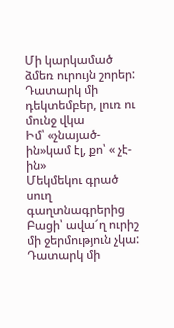Մի կարկամած ձմեռ ուրույն շորեր:
Դատարկ մի դեկտեմբեր, լուռ ու մունջ վկա
Իմ՝ «չնայած-ին»կամ էլ, քո՝ « չէ-ին»
Մեկմեկու գրած սուղ գաղտնագրերից
Բացի՝ ավա՜ղ ուրիշ մի ջերմություն չկա:
Դատարկ մի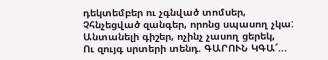դեկտեմբեր ու չգնված տոմսեր,
Չհնչեցված զանգեր, որոնց սպասող չկա:
Անտանելի գիշեր, ոչինչ չասող ցերեկ,
Ու զույգ սրտերի տենդ. ԳԱՐՈՒՆ ԿԳԱ՜...